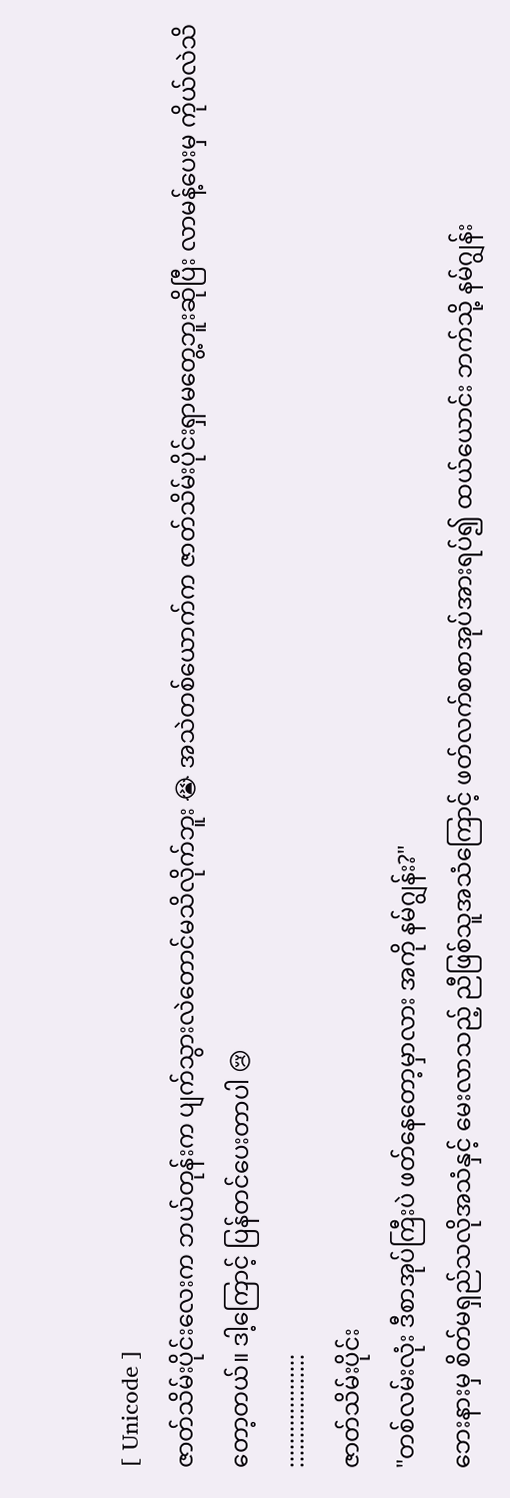[ Unicode ]
ဇာတ်သိမ်းပိုင်းလေးက ဘယ်တုန်းက ပျက်သွားလဲတောင်မသိလိုက်ဘူး 😭 အသဲတစ်ယောက်က ဇာတ်သိမ်းပိုင်းရှာမတွေ့ဘူးဆိုပြီး လာမန့်ပေးမှ ကိုယ်လဲသိတော့တယ်။ ဒါ့ကြောင့် ပြန်တင်ပေးတာပါ 😢
:::::::::::::::::::
ဇာတ်သိမ်းပိုင်း
"တစ်လမ်းလုံး ဒီစာအုပ်ကြီးပဲ ဖတ်နေတော့မှာလား အကို နမ်ဂျွန်း?"
ဘေးနားမှ စိတ်မရှည်သလိုအသံနှင့် မေးလာသည့် ညီဖြစ်သူအသံကြောင့် ဖတ်လက်စစာအုပ်အားရပ်၍ ထယ်ယောင်း ဘက်သို့ နမ်ဂျွန်း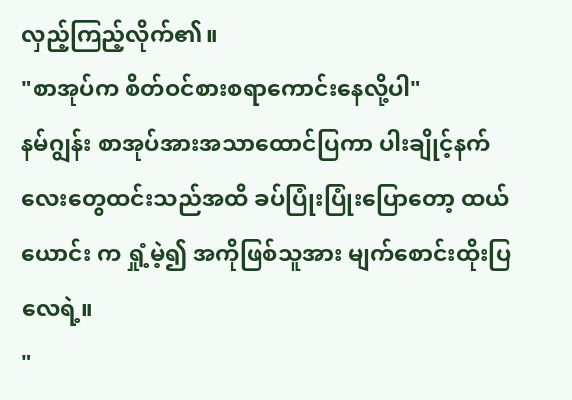လှည့်ကြည့်လိုက်၏။
"စာအုပ်က စိတ်ဝင်စားစရာကောင်းနေလို့ပါ"
နမ်ဂျွန်း စာအုပ်အားအသာထောင်ပြကာ ပါးချိုင့်နက်လေးတွေထင်းသည်အထိ ခပ်ပြုံးပြုံးပြောတော့ ထယ်ယောင်း က ရှုံ့မဲ့၍ အကိုဖြစ်သူအား မျက်စောင်းထိုးပြလေရဲ့။
"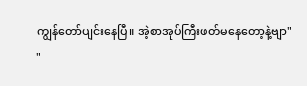ကျွန်တော်ပျင်းနေပြီ။ အဲ့စာအုပ်ကြီးဖတ်မနေတော့နဲ့ဗျာ"
"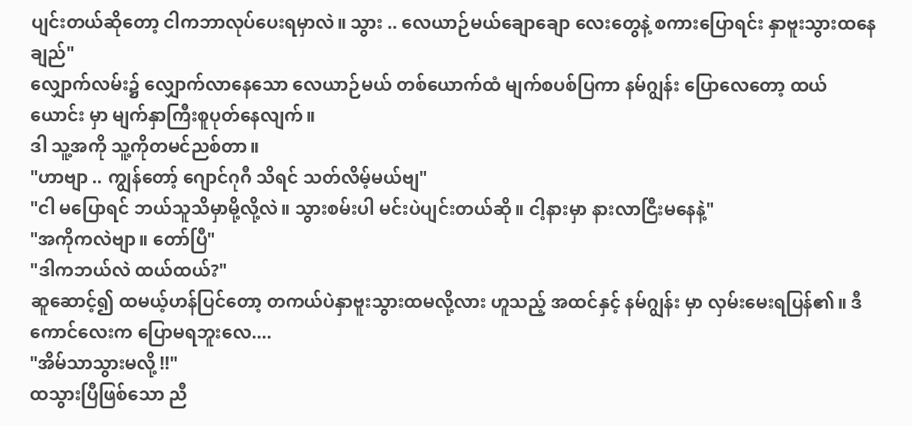ပျင်းတယ်ဆိုတော့ ငါကဘာလုပ်ပေးရမှာလဲ။ သွား .. လေယာဉ်မယ်ချောချော လေးတွေနဲ့ စကားပြောရင်း နှာဗူးသွားထနေချည်"
လျှောက်လမ်း၌ လျှောက်လာနေသော လေယာဉ်မယ် တစ်ယောက်ထံ မျက်စပစ်ပြကာ နမ်ဂျွန်း ပြောလေတော့ ထယ်ယောင်း မှာ မျက်နှာကြီးစူပုတ်နေလျက်။
ဒါ သူ့အကို သူ့ကိုတမင်ညစ်တာ။
"ဟာဗျာ .. ကျွန်တော့် ဂျောင်ဂုဂီ သိရင် သတ်လိမ့်မယ်ဗျ"
"ငါ မပြောရင် ဘယ်သူသိမှာမို့လို့လဲ။ သွားစမ်းပါ မင်းပဲပျင်းတယ်ဆို။ ငါ့နားမှာ နားလာငြီးမနေနဲ့"
"အကိုကလဲဗျာ။ တော်ပြီ"
"ဒါကဘယ်လဲ ထယ်ထယ်?"
ဆူဆောင့်၍ ထမယ့်ဟန်ပြင်တော့ တကယ်ပဲနှာဗူးသွားထမလို့လား ဟူသည့် အထင်နှင့် နမ်ဂျွန်း မှာ လှမ်းမေးရပြန်၏။ ဒီကောင်လေးက ပြောမရဘူးလေ....
"အိမ်သာသွားမလို့ !!"
ထသွားပြီဖြစ်သော ညီ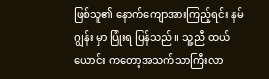ဖြစ်သူ၏ နောက်ကျောအားကြည့်ရင်း နမ်ဂျွန်း မှာ ပြုံးရ ပြန်သည်။ သူ့ညီ ထယ်ယောင်း ကတော့အသက်သာကြီးလာ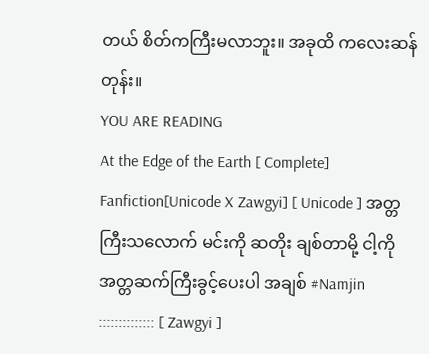တယ် စိတ်ကကြီးမလာဘူး။ အခုထိ ကလေးဆန်တုန်း။
YOU ARE READING
At the Edge of the Earth [ Complete]
Fanfiction[Unicode X Zawgyi] [ Unicode ] အတ္တကြီးသလောက် မင်းကို ဆတိုး ချစ်တာမို့ ငါ့ကို အတ္တဆက်ကြီးခွင့်ပေးပါ အချစ် #Namjin :::::::::::::: [ Zawgyi ]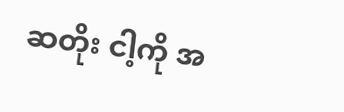ဆတိုး ငါ့ကို အ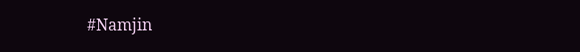#Namjin